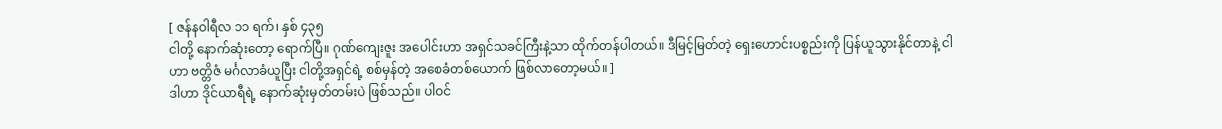[ ဇန်နဝါရီလ ၁၁ ရက်၊ နှစ် ၄၃၅
ငါတို့ နောက်ဆုံးတော့ ရောက်ပြီ။ ဂုဏ်ကျေးဇူး အပေါင်းဟာ အရှင်သခင်ကြီးနဲ့သာ ထိုက်တန်ပါတယ်။ ဒီမြင့်မြတ်တဲ့ ရှေးဟောင်းပစ္စည်းကို ပြန်ယူသွားနိုင်တာနဲ့ ငါဟာ ဗတ္တိဇံ မင်္ဂလာခံယူပြီး ငါတို့အရှင်ရဲ့ စစ်မှန်တဲ့ အစေခံတစ်ယောက် ဖြစ်လာတော့မယ်။ ]
ဒါဟာ ဒိုင်ယာရီရဲ့ နောက်ဆုံးမှတ်တမ်းပဲ ဖြစ်သည်။ ပါဝင်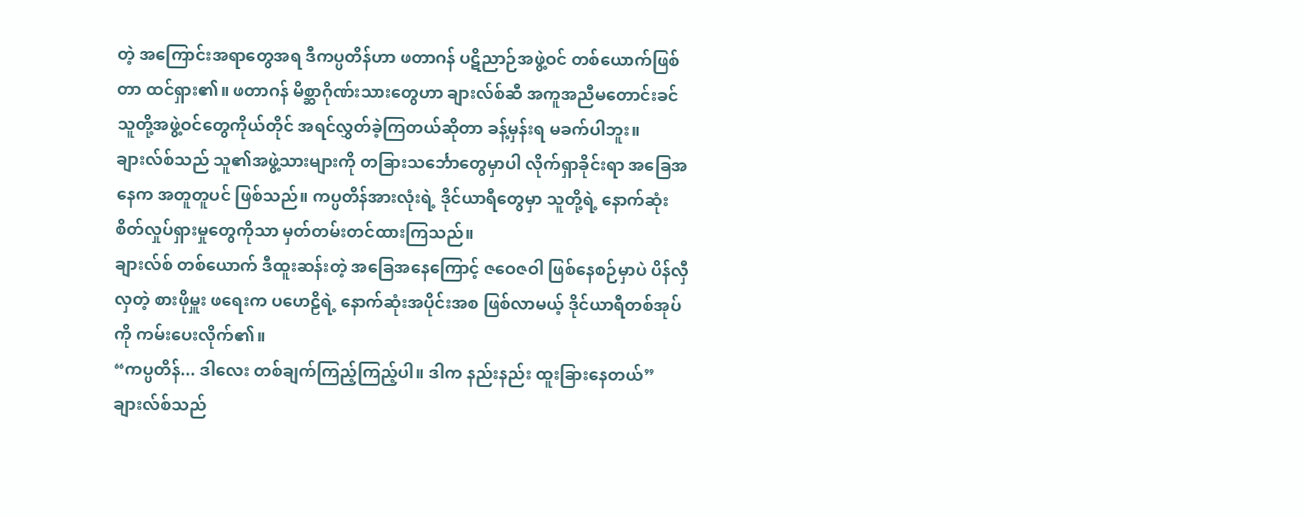တဲ့ အကြောင်းအရာတွေအရ ဒီကပ္ပတိန်ဟာ ဖတာဂန် ပဋိညာဉ်အဖွဲ့ဝင် တစ်ယောက်ဖြစ်တာ ထင်ရှား၏။ ဖတာဂန် မိစ္ဆာဂိုဏ်းသားတွေဟာ ချားလ်စ်ဆီ အကူအညီမတောင်းခင် သူတို့အဖွဲ့ဝင်တွေကိုယ်တိုင် အရင်လွှတ်ခဲ့ကြတယ်ဆိုတာ ခန့်မှန်းရ မခက်ပါဘူး။
ချားလ်စ်သည် သူ၏အဖွဲ့သားများကို တခြားသင်္ဘောတွေမှာပါ လိုက်ရှာခိုင်းရာ အခြေအနေက အတူတူပင် ဖြစ်သည်။ ကပ္ပတိန်အားလုံးရဲ့ ဒိုင်ယာရီတွေမှာ သူတို့ရဲ့ နောက်ဆုံး စိတ်လှုပ်ရှားမှုတွေကိုသာ မှတ်တမ်းတင်ထားကြသည်။
ချားလ်စ် တစ်ယောက် ဒီထူးဆန်းတဲ့ အခြေအနေကြောင့် ဇဝေဇဝါ ဖြစ်နေစဉ်မှာပဲ ပိန်လှီလှတဲ့ စားဖိုမှူး ဖရေးက ပဟေဠိရဲ့ နောက်ဆုံးအပိုင်းအစ ဖြစ်လာမယ့် ဒိုင်ယာရီတစ်အုပ်ကို ကမ်းပေးလိုက်၏။
“ကပ္ပတိန်... ဒါလေး တစ်ချက်ကြည့်ကြည့်ပါ။ ဒါက နည်းနည်း ထူးခြားနေတယ်”
ချားလ်စ်သည်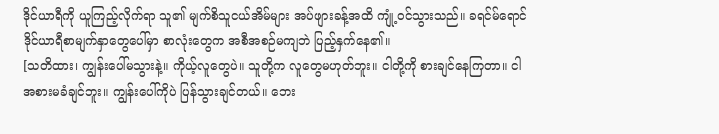ဒိုင်ယာရီကို ယူကြည့်လိုက်ရာ သူ၏ မျက်စိသူငယ်အိမ်များ အပ်ဖျားခန့်အထိ ကျုံ့ဝင်သွားသည်။ ခရင်မ်ရောင် ဒိုင်ယာရီစာမျက်နှာတွေပေါ်မှာ စာလုံးတွေက အစီအစဉ်မကျဘဲ ပြည့်နှက်နေ၏။
[သတိထား၊ ကျွန်းပေါ်မသွားနဲ့။ ကိုယ့်လူတွေပဲ။ သူတို့က လူတွေမဟုတ်ဘူး။ ငါတို့ကို စားချင်နေကြတာ။ ငါ အစားမခံချင်ဘူး။ ကျွန်းပေါ်ကိုပဲ ပြန်သွားချင်တယ်။ ဘေး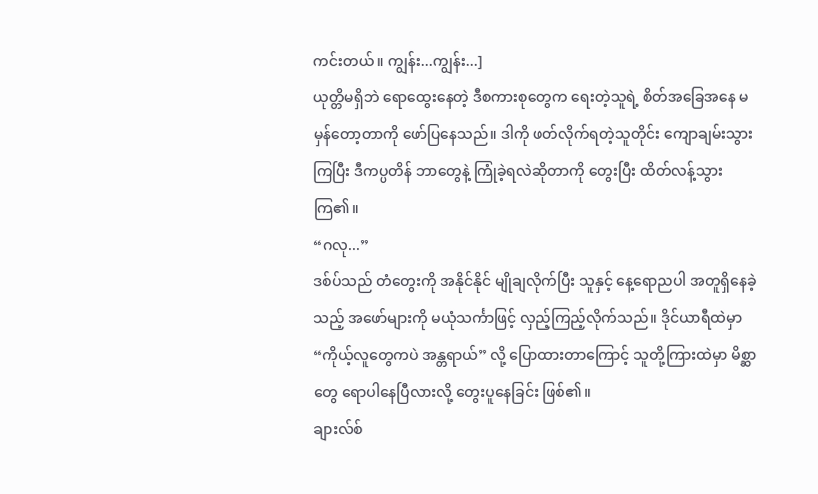ကင်းတယ်။ ကျွန်း...ကျွန်း...]
ယုတ္တိမရှိဘဲ ရောထွေးနေတဲ့ ဒီစကားစုတွေက ရေးတဲ့သူရဲ့ စိတ်အခြေအနေ မမှန်တော့တာကို ဖော်ပြနေသည်။ ဒါကို ဖတ်လိုက်ရတဲ့သူတိုင်း ကျောချမ်းသွားကြပြီး ဒီကပ္ပတိန် ဘာတွေနဲ့ ကြုံခဲ့ရလဲဆိုတာကို တွေးပြီး ထိတ်လန့်သွားကြ၏။
“ဂလု...”
ဒစ်ပ်သည် တံတွေးကို အနိုင်နိုင် မျိုချလိုက်ပြီး သူနှင့် နေ့ရောညပါ အတူရှိနေခဲ့သည့် အဖော်များကို မယုံသင်္ကာဖြင့် လှည့်ကြည့်လိုက်သည်။ ဒိုင်ယာရီထဲမှာ “ကိုယ့်လူတွေကပဲ အန္တရာယ်” လို့ ပြောထားတာကြောင့် သူတို့ကြားထဲမှာ မိစ္ဆာတွေ ရောပါနေပြီလားလို့ တွေးပူနေခြင်း ဖြစ်၏။
ချားလ်စ်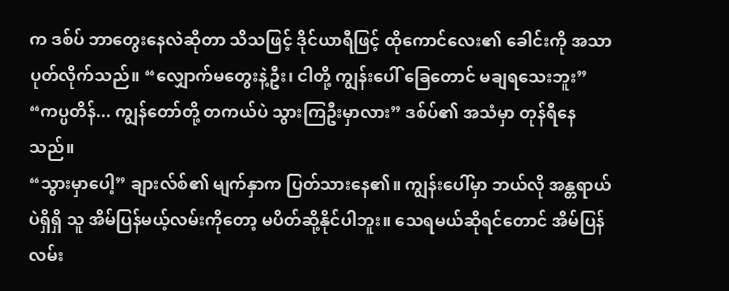က ဒစ်ပ် ဘာတွေးနေလဲဆိုတာ သိသဖြင့် ဒိုင်ယာရီဖြင့် ထိုကောင်လေး၏ ခေါင်းကို အသာပုတ်လိုက်သည်။ “လျှောက်မတွေးနဲ့ဦး၊ ငါတို့ ကျွန်းပေါ် ခြေတောင် မချရသေးဘူး”
“ကပ္ပတိန်... ကျွန်တော်တို့ တကယ်ပဲ သွားကြဦးမှာလား” ဒစ်ပ်၏ အသံမှာ တုန်ရီနေသည်။
“သွားမှာပေါ့” ချားလ်စ်၏ မျက်နှာက ပြတ်သားနေ၏။ ကျွန်းပေါ်မှာ ဘယ်လို အန္တရာယ်ပဲရှိရှိ သူ အိမ်ပြန်မယ့်လမ်းကိုတော့ မပိတ်ဆို့နိုင်ပါဘူး။ သေရမယ်ဆိုရင်တောင် အိမ်ပြန်လမ်း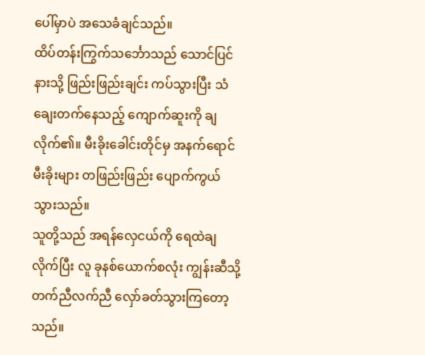ပေါ်မှာပဲ အသေခံချင်သည်။
ထိပ်တန်းကြွက်သင်္ဘောသည် သောင်ပြင်နားသို့ ဖြည်းဖြည်းချင်း ကပ်သွားပြီး သံချေးတက်နေသည့် ကျောက်ဆူးကို ချလိုက်၏။ မီးခိုးခေါင်းတိုင်မှ အနက်ရောင် မီးခိုးများ တဖြည်းဖြည်း ပျောက်ကွယ်သွားသည်။
သူတို့သည် အရန်လှေငယ်ကို ရေထဲချလိုက်ပြီး လူ ခုနစ်ယောက်စလုံး ကျွန်းဆီသို့ တက်ညီလက်ညီ လှော်ခတ်သွားကြတော့သည်။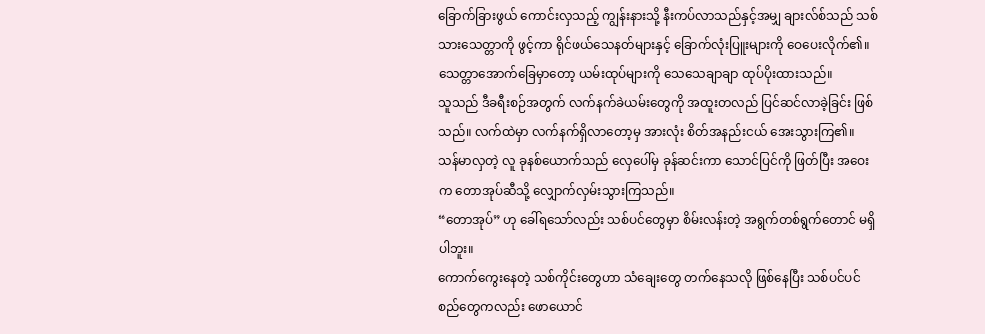ခြောက်ခြားဖွယ် ကောင်းလှသည့် ကျွန်းနားသို့ နီးကပ်လာသည်နှင့်အမျှ ချားလ်စ်သည် သစ်သားသေတ္တာကို ဖွင့်ကာ ရိုင်ဖယ်သေနတ်များနှင့် ခြောက်လုံးပြူးများကို ဝေပေးလိုက်၏။ သေတ္တာအောက်ခြေမှာတော့ ယမ်းထုပ်များကို သေသေချာချာ ထုပ်ပိုးထားသည်။
သူသည် ဒီခရီးစဉ်အတွက် လက်နက်ခဲယမ်းတွေကို အထူးတလည် ပြင်ဆင်လာခဲ့ခြင်း ဖြစ်သည်။ လက်ထဲမှာ လက်နက်ရှိလာတော့မှ အားလုံး စိတ်အနည်းငယ် အေးသွားကြ၏။
သန်မာလှတဲ့ လူ ခုနစ်ယောက်သည် လှေပေါ်မှ ခုန်ဆင်းကာ သောင်ပြင်ကို ဖြတ်ပြီး အဝေးက တောအုပ်ဆီသို့ လျှောက်လှမ်းသွားကြသည်။
“တောအုပ်” ဟု ခေါ်ရသော်လည်း သစ်ပင်တွေမှာ စိမ်းလန်းတဲ့ အရွက်တစ်ရွက်တောင် မရှိပါဘူး။
ကောက်ကွေးနေတဲ့ သစ်ကိုင်းတွေဟာ သံချေးတွေ တက်နေသလို ဖြစ်နေပြီး သစ်ပင်ပင်စည်တွေကလည်း ဖောယောင်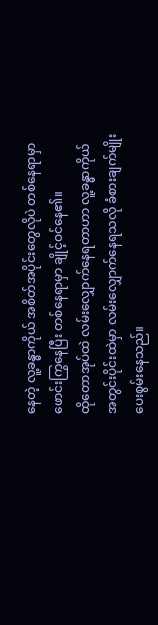နေတဲ့ လူ့ခန္ဓာကိုယ် အစိတ်အပိုင်းတွေလိုပဲ တစ်နေရာမှာ ဖောင်းကြွနေပြီး တစ်နေရာမှာ ချိုင့်ဝင်နေ၏။
ထိုတောအုပ်ထဲ လမ်းလျှောက်နေရတာဟာ လူ့ခန္ဓာကိုယ် အတွင်းပိုင်းထဲမှာ လမ်းလျှောက်နေရသလို ခံစားချက်မျိုး ပေးစွမ်းနေသည်။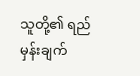သူတို့၏ ရည်မှန်းချက်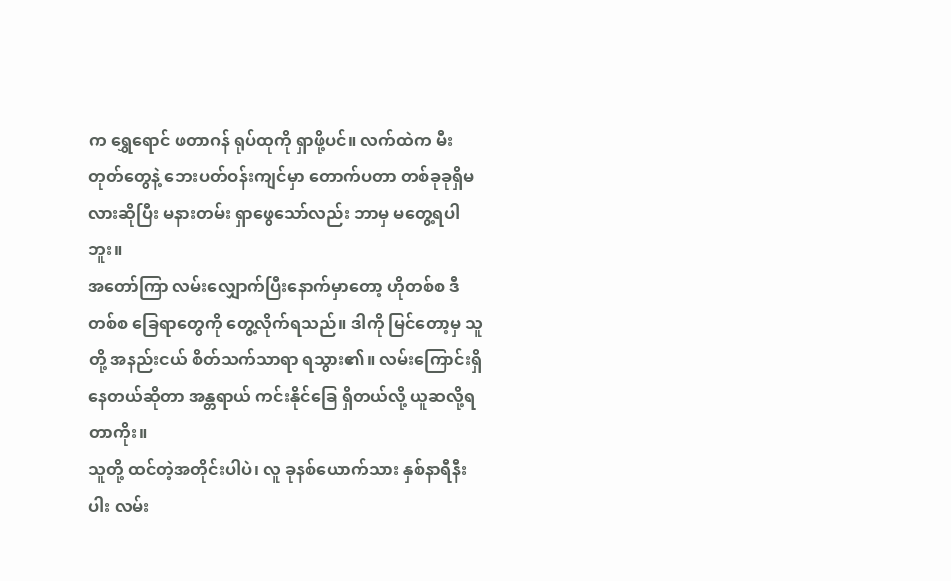က ရွှေရောင် ဖတာဂန် ရုပ်ထုကို ရှာဖို့ပင်။ လက်ထဲက မီးတုတ်တွေနဲ့ ဘေးပတ်ဝန်းကျင်မှာ တောက်ပတာ တစ်ခုခုရှိမလားဆိုပြီး မနားတမ်း ရှာဖွေသော်လည်း ဘာမှ မတွေ့ရပါဘူး။
အတော်ကြာ လမ်းလျှောက်ပြီးနောက်မှာတော့ ဟိုတစ်စ ဒီတစ်စ ခြေရာတွေကို တွေ့လိုက်ရသည်။ ဒါကို မြင်တော့မှ သူတို့ အနည်းငယ် စိတ်သက်သာရာ ရသွား၏။ လမ်းကြောင်းရှိနေတယ်ဆိုတာ အန္တရာယ် ကင်းနိုင်ခြေ ရှိတယ်လို့ ယူဆလို့ရတာကိုး။
သူတို့ ထင်တဲ့အတိုင်းပါပဲ၊ လူ ခုနစ်ယောက်သား နှစ်နာရီနီးပါး လမ်း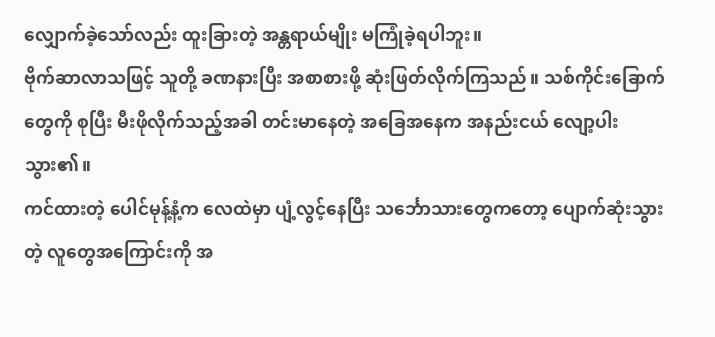လျှောက်ခဲ့သော်လည်း ထူးခြားတဲ့ အန္တရာယ်မျိုး မကြုံခဲ့ရပါဘူး။
ဗိုက်ဆာလာသဖြင့် သူတို့ ခဏနားပြီး အစာစားဖို့ ဆုံးဖြတ်လိုက်ကြသည်။ သစ်ကိုင်းခြောက်တွေကို စုပြီး မီးဖိုလိုက်သည့်အခါ တင်းမာနေတဲ့ အခြေအနေက အနည်းငယ် လျော့ပါးသွား၏။
ကင်ထားတဲ့ ပေါင်မုန့်နံ့က လေထဲမှာ ပျံ့လွင့်နေပြီး သင်္ဘောသားတွေကတော့ ပျောက်ဆုံးသွားတဲ့ လူတွေအကြောင်းကို အ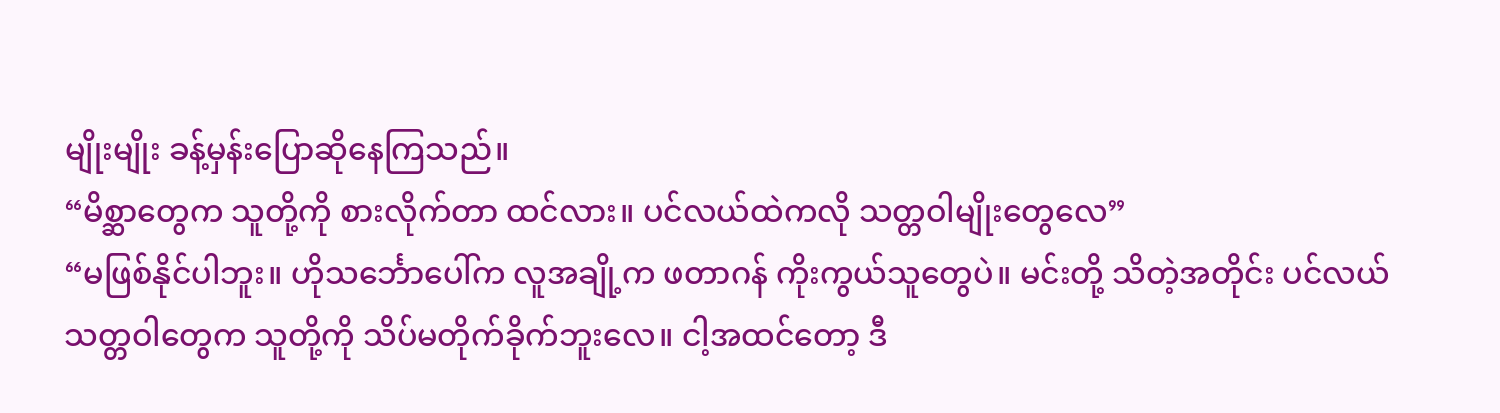မျိုးမျိုး ခန့်မှန်းပြောဆိုနေကြသည်။
“မိစ္ဆာတွေက သူတို့ကို စားလိုက်တာ ထင်လား။ ပင်လယ်ထဲကလို သတ္တဝါမျိုးတွေလေ”
“မဖြစ်နိုင်ပါဘူး။ ဟိုသင်္ဘောပေါ်က လူအချို့က ဖတာဂန် ကိုးကွယ်သူတွေပဲ။ မင်းတို့ သိတဲ့အတိုင်း ပင်လယ်သတ္တဝါတွေက သူတို့ကို သိပ်မတိုက်ခိုက်ဘူးလေ။ ငါ့အထင်တော့ ဒီ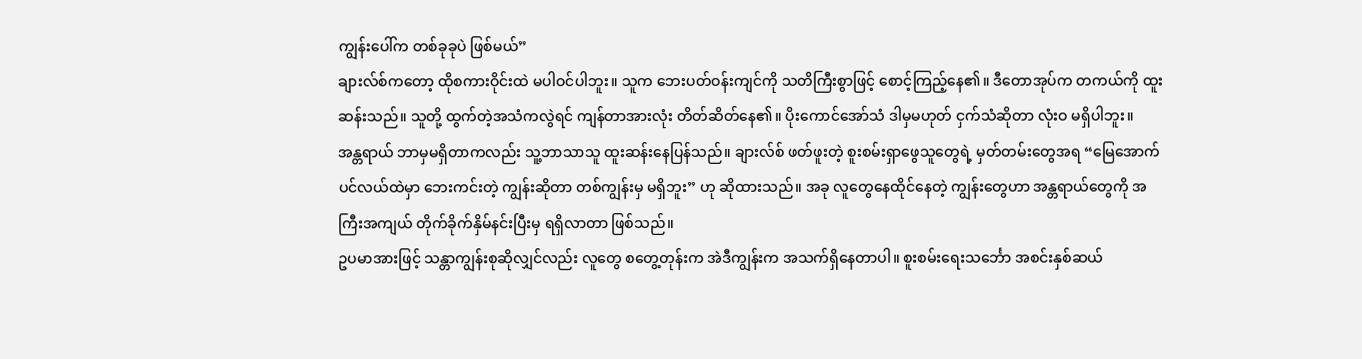ကျွန်းပေါ်က တစ်ခုခုပဲ ဖြစ်မယ်”
ချားလ်စ်ကတော့ ထိုစကားဝိုင်းထဲ မပါဝင်ပါဘူး။ သူက ဘေးပတ်ဝန်းကျင်ကို သတိကြီးစွာဖြင့် စောင့်ကြည့်နေ၏။ ဒီတောအုပ်က တကယ်ကို ထူးဆန်းသည်။ သူတို့ ထွက်တဲ့အသံကလွဲရင် ကျန်တာအားလုံး တိတ်ဆိတ်နေ၏။ ပိုးကောင်အော်သံ ဒါမှမဟုတ် ငှက်သံဆိုတာ လုံးဝ မရှိပါဘူး။
အန္တရာယ် ဘာမှမရှိတာကလည်း သူ့ဘာသာသူ ထူးဆန်းနေပြန်သည်။ ချားလ်စ် ဖတ်ဖူးတဲ့ စူးစမ်းရှာဖွေသူတွေရဲ့ မှတ်တမ်းတွေအရ “မြေအောက်ပင်လယ်ထဲမှာ ဘေးကင်းတဲ့ ကျွန်းဆိုတာ တစ်ကျွန်းမှ မရှိဘူး” ဟု ဆိုထားသည်။ အခု လူတွေနေထိုင်နေတဲ့ ကျွန်းတွေဟာ အန္တရာယ်တွေကို အကြီးအကျယ် တိုက်ခိုက်နှိမ်နင်းပြီးမှ ရရှိလာတာ ဖြစ်သည်။
ဥပမာအားဖြင့် သန္တာကျွန်းစုဆိုလျှင်လည်း လူတွေ စတွေ့တုန်းက အဲဒီကျွန်းက အသက်ရှိနေတာပါ။ စူးစမ်းရေးသင်္ဘော အစင်းနှစ်ဆယ်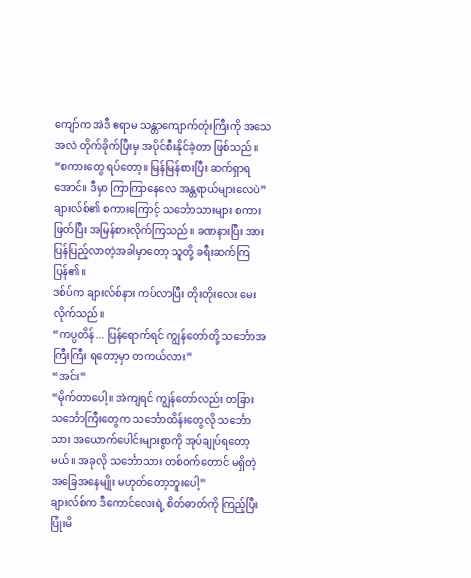ကျော်က အဲဒီ ဧရာမ သန္တာကျောက်တုံးကြီးကို အသေအလဲ တိုက်ခိုက်ပြီးမှ အပိုင်စီးနိုင်ခဲ့တာ ဖြစ်သည်။
“စကားတွေ ရပ်တော့။ မြန်မြန်စားပြီး ဆက်ရှာရအောင်။ ဒီမှာ ကြာကြာနေလေ အန္တရာယ်များလေပဲ”
ချားလ်စ်၏ စကားကြောင့် သင်္ဘောသားများ စကားဖြတ်ပြီး အမြန်စားလိုက်ကြသည်။ ခဏနားပြီး အားပြန်ပြည့်လာတဲ့အခါမှာတော့ သူတို့ ခရီးဆက်ကြပြန်၏။
ဒစ်ပ်က ချားလ်စ်နား ကပ်လာပြီး တိုးတိုးလေး မေးလိုက်သည်။
“ကပ္ပတိန်... ပြန်ရောက်ရင် ကျွန်တော်တို့ သင်္ဘောအကြီးကြီး ရတော့မှာ တကယ်လား”
“အင်း”
“မိုက်တာပေါ့။ အဲကျရင် ကျွန်တော်လည်း တခြားသင်္ဘောကြီးတွေက သင်္ဘောထိန်းတွေလို သင်္ဘောသား အယောက်ပေါင်းများစွာကို အုပ်ချုပ်ရတော့မယ်။ အခုလို သင်္ဘောသား တစ်ဝက်တောင် မရှိတဲ့ အခြေအနေမျိုး မဟုတ်တော့ဘူးပေါ့”
ချားလ်စ်က ဒီကောင်လေးရဲ့ စိတ်ဓာတ်ကို ကြည့်ပြီး ပြုံးမိ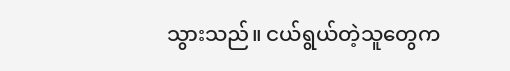သွားသည်။ ငယ်ရွယ်တဲ့သူတွေက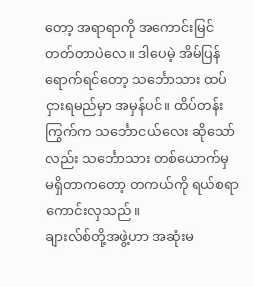တော့ အရာရာကို အကောင်းမြင်တတ်တာပဲလေ။ ဒါပေမဲ့ အိမ်ပြန်ရောက်ရင်တော့ သင်္ဘောသား ထပ်ငှားရမည်မှာ အမှန်ပင်။ ထိပ်တန်းကြွက်က သင်္ဘောငယ်လေး ဆိုသော်လည်း သင်္ဘောသား တစ်ယောက်မှ မရှိတာကတော့ တကယ်ကို ရယ်စရာ ကောင်းလှသည်။
ချားလ်စ်တို့အဖွဲ့ဟာ အဆုံးမ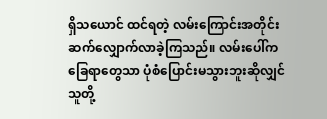ရှိသယောင် ထင်ရတဲ့ လမ်းကြောင်းအတိုင်း ဆက်လျှောက်လာခဲ့ကြသည်။ လမ်းပေါ်က ခြေရာတွေသာ ပုံစံပြောင်းမသွားဘူးဆိုလျှင် သူတို့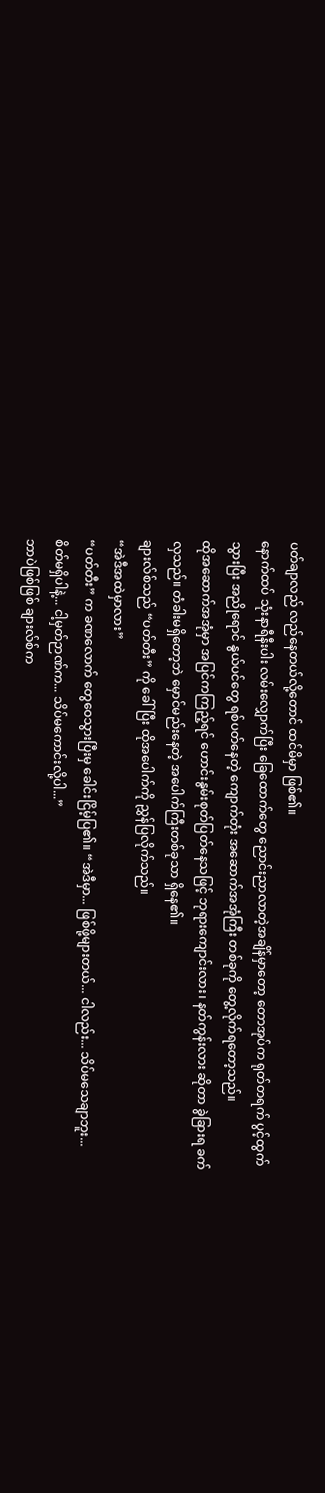ပတ်ချာလည် လည်နေတယ်လို့တောင် ထင်မိမှာ ဖြစ်၏။
နောက်ထပ် သုံးနာရီနီးပါး လမ်းလျှောက်ပြီး ခြေထောက်တွေ ညောင်းညာလာတဲ့အချိန်မှာတော့ တောအုပ်က ရုတ်တရက် ပွင့်ထွက်သွားပြီး အညိုရောင် နွယ်ပင်တွေ ရစ်ပတ်နေတဲ့ ကျောက်တုံး အဆောက်အအုံကြီး တစ်ခုကို တွေ့လိုက်ရတော့သည်။
ထိုအဆောက်အအုံမှာ အပြင်ကကြည့်ရင် ဟောင်းနွမ်းစုတ်ပြတ်နေသဖြင့် ဘုရားကျောင်းလား၊ နတ်ကွန်းလား ဆိုတာ ခွဲခြားရ ခက်လှသည်။ တံခါးမရှိတော့ဘဲ မှောင်မည်းနေတဲ့ အပေါက်ကြီးတစ်ခုသာ ရှိနေ၏။
ချားလ်စ်သည် “ပတ်တီး” ကို ခေါ်ပြီး ထိုအပေါက်ကို ညွှန်ပြလိုက်သည်။
“အဲဒီအထဲမှာလား”
“ပတ်တီး” က ခဏလောက် တွေဝေသွားပြီးမှ ခေါင်းငြိမ့်ပြ၏။ “အဲဒီမှာ... ဖြစ်ဖို့များတယ်... ငါလည်း... သိပ်မသေချာဘူး... စိတ်မရှိပါနဲ့... ငါ့မှတ်ဉာဏ်က... သိပ်မကောင်းလို့ပါ...”
ဘာပဲဖြစ်ဖြစ် ချားလ်စ်က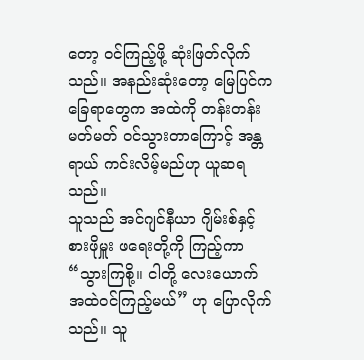တော့ ဝင်ကြည့်ဖို့ ဆုံးဖြတ်လိုက်သည်။ အနည်းဆုံးတော့ မြေပြင်က ခြေရာတွေက အထဲကို တန်းတန်းမတ်မတ် ဝင်သွားတာကြောင့် အန္တရာယ် ကင်းလိမ့်မည်ဟု ယူဆရသည်။
သူသည် အင်ဂျင်နီယာ ဂျိမ်းစ်နှင့် စားဖိုမှူး ဖရေးတို့ကို ကြည့်ကာ “သွားကြစို့။ ငါတို့ လေးယောက် အထဲဝင်ကြည့်မယ်” ဟု ပြောလိုက်သည်။ သူ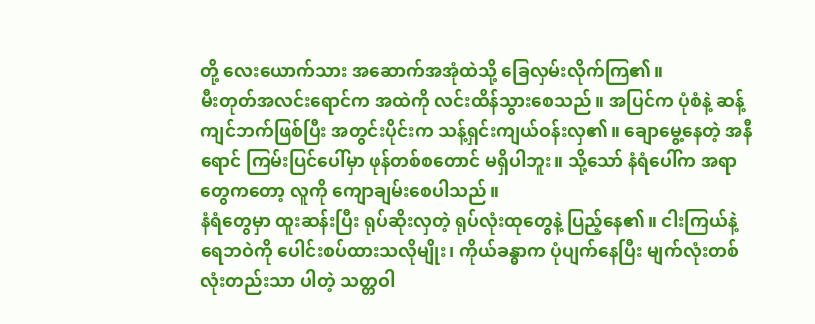တို့ လေးယောက်သား အဆောက်အအုံထဲသို့ ခြေလှမ်းလိုက်ကြ၏။
မီးတုတ်အလင်းရောင်က အထဲကို လင်းထိန်သွားစေသည်။ အပြင်က ပုံစံနဲ့ ဆန့်ကျင်ဘက်ဖြစ်ပြီး အတွင်းပိုင်းက သန့်ရှင်းကျယ်ဝန်းလှ၏။ ချောမွေ့နေတဲ့ အနီရောင် ကြမ်းပြင်ပေါ်မှာ ဖုန်တစ်စတောင် မရှိပါဘူး။ သို့သော် နံရံပေါ်က အရာတွေကတော့ လူကို ကျောချမ်းစေပါသည်။
နံရံတွေမှာ ထူးဆန်းပြီး ရုပ်ဆိုးလှတဲ့ ရုပ်လုံးထုတွေနဲ့ ပြည့်နေ၏။ ငါးကြယ်နဲ့ ရေဘဝဲကို ပေါင်းစပ်ထားသလိုမျိုး၊ ကိုယ်ခန္ဓာက ပုံပျက်နေပြီး မျက်လုံးတစ်လုံးတည်းသာ ပါတဲ့ သတ္တဝါ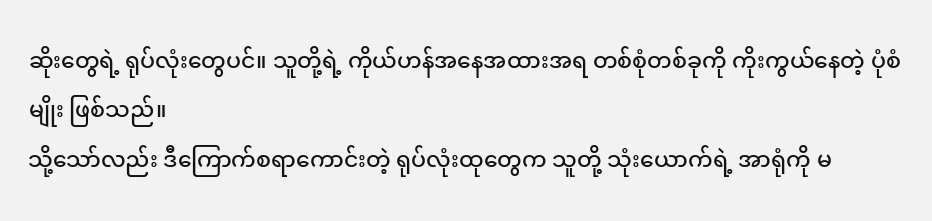ဆိုးတွေရဲ့ ရုပ်လုံးတွေပင်။ သူတို့ရဲ့ ကိုယ်ဟန်အနေအထားအရ တစ်စုံတစ်ခုကို ကိုးကွယ်နေတဲ့ ပုံစံမျိုး ဖြစ်သည်။
သို့သော်လည်း ဒီကြောက်စရာကောင်းတဲ့ ရုပ်လုံးထုတွေက သူတို့ သုံးယောက်ရဲ့ အာရုံကို မ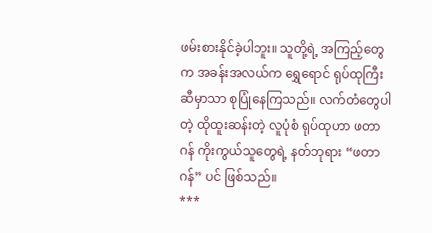ဖမ်းစားနိုင်ခဲ့ပါဘူး။ သူတို့ရဲ့ အကြည့်တွေက အခန်းအလယ်က ရွှေရောင် ရုပ်ထုကြီးဆီမှာသာ စုပြုံနေကြသည်။ လက်တံတွေပါတဲ့ ထိုထူးဆန်းတဲ့ လူပုံစံ ရုပ်ထုဟာ ဖတာဂန် ကိုးကွယ်သူတွေရဲ့ နတ်ဘုရား “ဖတာဂန်” ပင် ဖြစ်သည်။
***